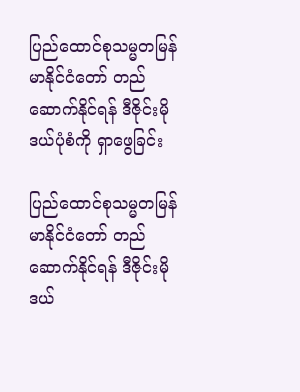ပြည်ထောင်စုသမ္မတမြန်မာနိုင်ငံတော် တည်ဆောက်နိုင်ရန် ဒီဇိုင်းမိုဒယ်ပုံစံကို ရှာဖွေခြင်း

ပြည်ထောင်စုသမ္မတမြန်မာနိုင်ငံတော် တည်ဆောက်နိုင်ရန် ဒီဇိုင်းမိုဒယ်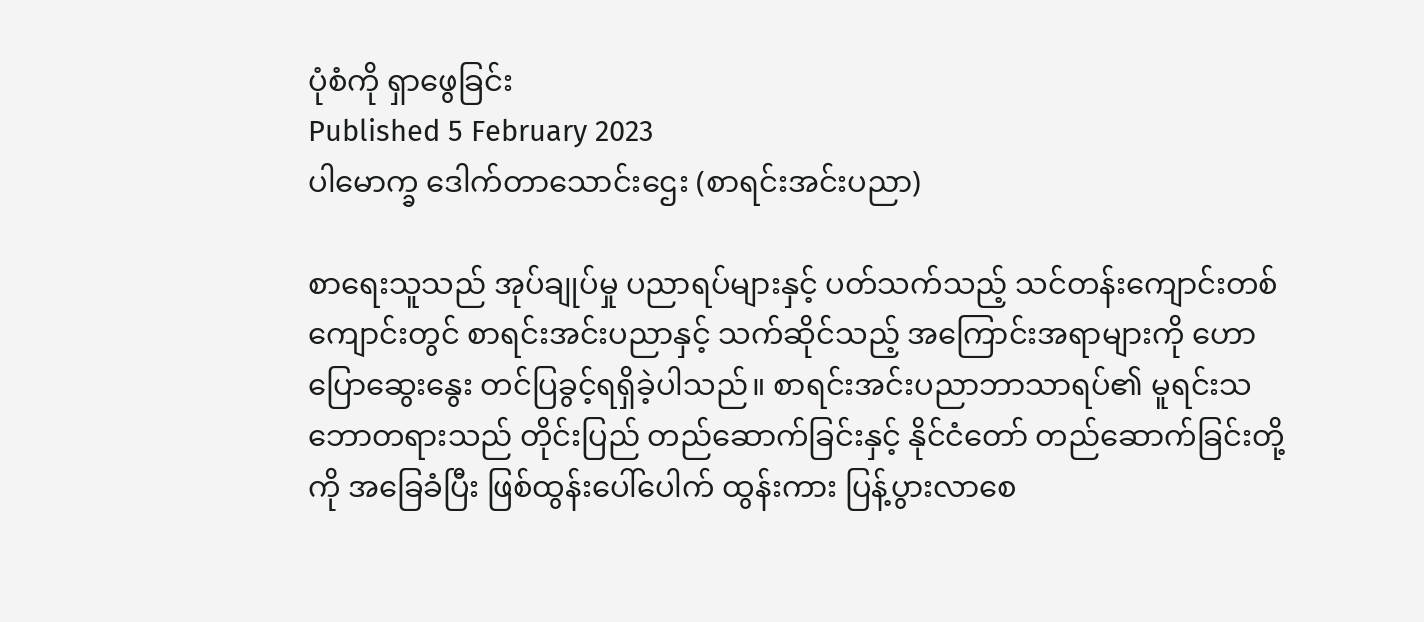ပုံစံကို ရှာဖွေခြင်း
Published 5 February 2023
ပါမောက္ခ ဒေါက်တာသောင်းဌေး (စာရင်းအင်းပညာ)

စာရေးသူသည် အုပ်ချုပ်မှု ပညာရပ်များနှင့် ပတ်သက်သည့် သင်တန်းကျောင်းတစ်ကျောင်းတွင် စာရင်းအင်းပညာနှင့် သက်ဆိုင်သည့် အကြောင်းအရာများကို ဟောပြောဆွေးနွေး တင်ပြခွင့်ရရှိခဲ့ပါသည်။ စာရင်းအင်းပညာဘာသာရပ်၏ မူရင်းသဘောတရားသည် တိုင်းပြည် တည်ဆောက်ခြင်းနှင့် နိုင်ငံတော် တည်ဆောက်ခြင်းတို့ကို အခြေခံပြီး ဖြစ်ထွန်းပေါ်ပေါက် ထွန်းကား ပြန့်ပွားလာစေ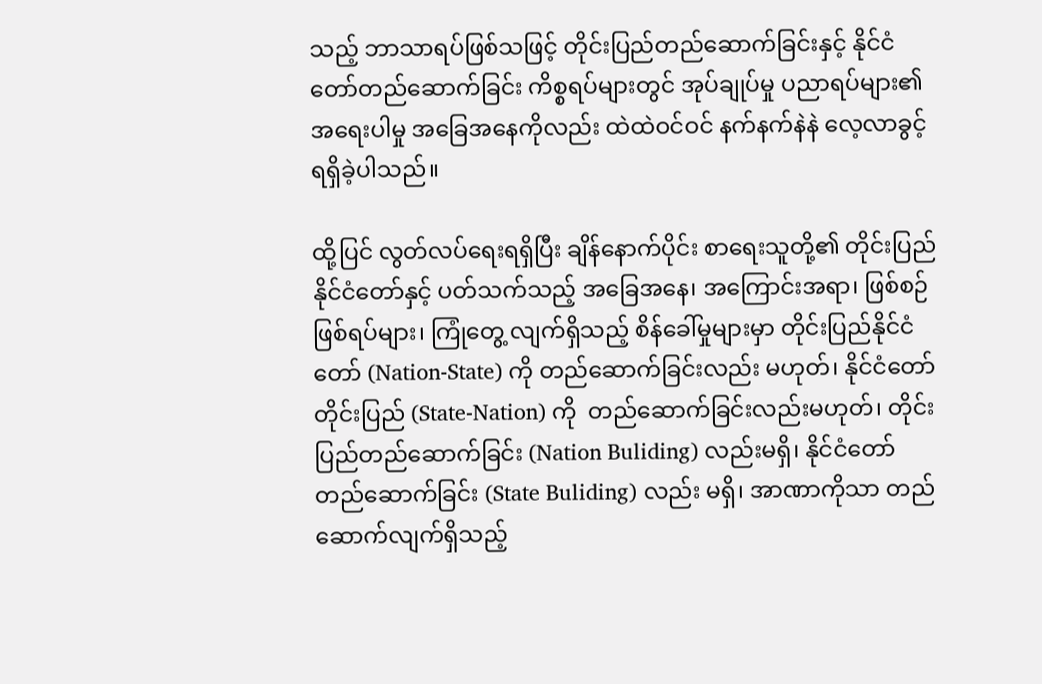သည့် ဘာသာရပ်ဖြစ်သဖြင့် တိုင်းပြည်တည်ဆောက်ခြင်းနှင့် နိုင်ငံတော်တည်ဆောက်ခြင်း ကိစ္စရပ်များတွင် အုပ်ချုပ်မှု ပညာရပ်များ၏ အရေးပါမှု အခြေအနေကိုလည်း ထဲထဲဝင်ဝင် နက်နက်နဲနဲ လေ့လာခွင့်ရရှိခဲ့ပါသည်။

ထို့ပြင် လွတ်လပ်ရေးရရှိပြီး ချိန်နောက်ပိုင်း စာရေးသူတို့၏ တိုင်းပြည် နိုင်ငံတော်နှင့် ပတ်သက်သည့် အခြေအနေ၊ အကြောင်းအရာ၊ ဖြစ်စဉ်ဖြစ်ရပ်များ၊ ကြုံတွေ့ လျက်ရှိသည့် စိန်ခေါ်မှုများမှာ တိုင်းပြည်နိုင်ငံတော် (Nation-State) ကို တည်ဆောက်ခြင်းလည်း မဟုတ်၊ နိုင်ငံတော်တိုင်းပြည် (State-Nation) ကို  တည်ဆောက်ခြင်းလည်းမဟုတ်၊ တိုင်းပြည်တည်ဆောက်ခြင်း (Nation Buliding) လည်းမရှိ၊ နိုင်ငံတော်တည်ဆောက်ခြင်း (State Buliding) လည်း မရှိ၊ အာဏာကိုသာ တည်ဆောက်လျက်ရှိသည့်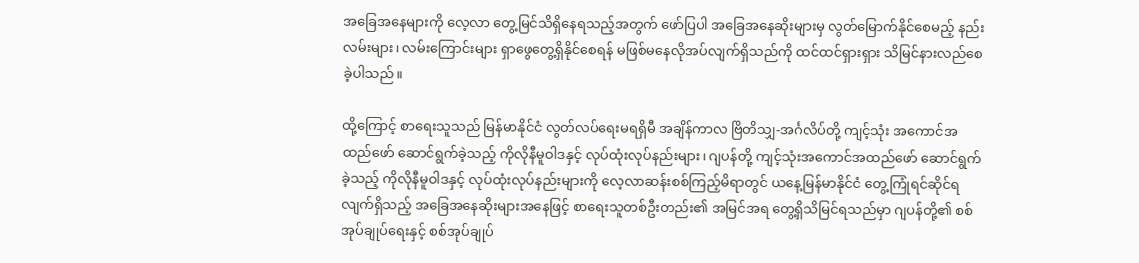အခြေအနေများကို လေ့လာ တွေ့မြင်သိရှိနေရသည့်အတွက် ဖော်ပြပါ အခြေအနေဆိုးများမှ လွတ်မြောက်နိုင်စေမည့် နည်းလမ်းများ၊ လမ်းကြောင်းများ ရှာဖွေတွေ့ရှိနိုင်စေရန် မဖြစ်မနေလိုအပ်လျက်ရှိသည်ကို ထင်ထင်ရှားရှား သိမြင်နားလည်စေခဲ့ပါသည်။

ထို့ကြောင့် စာရေးသူသည် မြန်မာနိုင်ငံ လွတ်လပ်ရေးမရရှိမီ အချိန်ကာလ ဗြိတိသျှ-အင်္ဂလိပ်တို့ ကျင့်သုံး အကောင်အထည်ဖော် ဆောင်ရွက်ခဲ့သည့် ကိုလိုနီမူဝါဒနှင့် လုပ်ထုံးလုပ်နည်းများ၊ ဂျပန်တို့ ကျင့်သုံးအကောင်အထည်ဖော် ဆောင်ရွက်ခဲ့သည့် ကိုလိုနီမူဝါဒနှင့် လုပ်ထုံးလုပ်နည်းများကို လေ့လာဆန်းစစ်ကြည့်မိရာတွင် ယနေ့မြန်မာနိုင်ငံ တွေ့ကြုံရင်ဆိုင်ရလျက်ရှိသည့် အခြေအနေဆိုးများအနေဖြင့် စာရေးသူတစ်ဦးတည်း၏ အမြင်အရ တွေ့ရှိသိမြင်ရသည်မှာ ဂျပန်တို့၏ စစ်အုပ်ချုပ်ရေးနှင့် စစ်အုပ်ချုပ်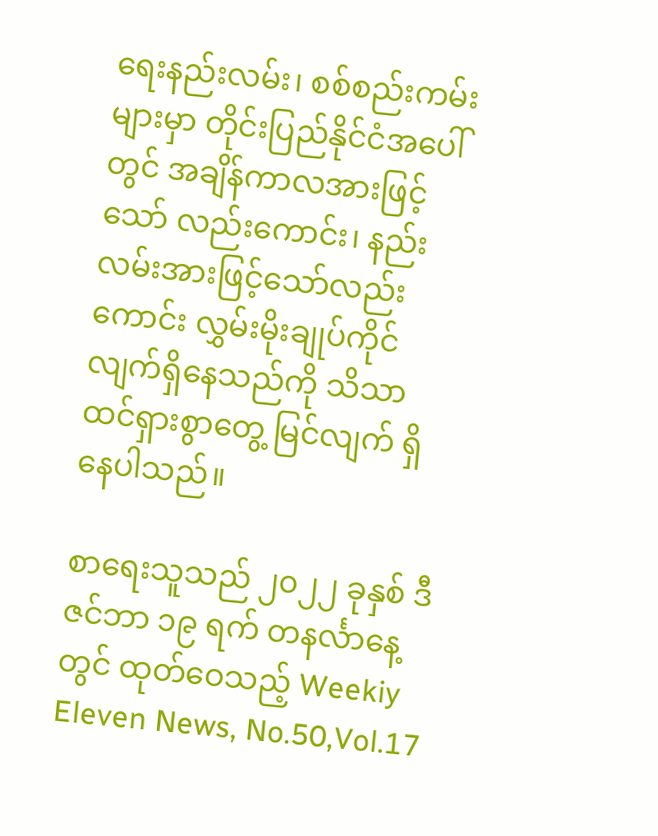ရေးနည်းလမ်း၊ စစ်စည်းကမ်းများမှာ တိုင်းပြည်နိုင်ငံအပေါ်တွင် အချိန်ကာလအားဖြင့်သော် လည်းကောင်း၊ နည်းလမ်းအားဖြင့်သော်လည်းကောင်း လွှမ်းမိုးချုပ်ကိုင်လျက်ရှိနေသည်ကို သိသာထင်ရှားစွာတွေ့ မြင်လျက် ရှိနေပါသည်။

စာရေးသူသည် ၂၀၂၂ ခုနှစ် ဒီဇင်ဘာ ၁၉ ရက် တနင်္လာနေ့တွင် ထုတ်ဝေသည့် Weekiy Eleven News, No.50,Vol.17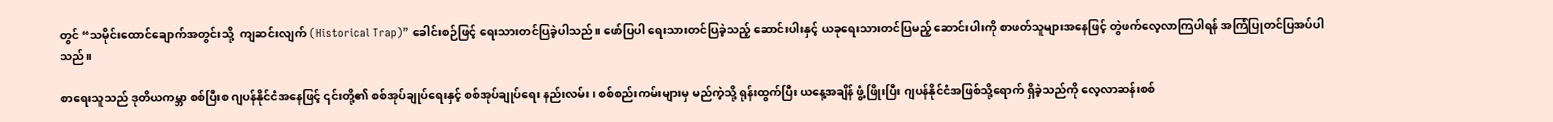တွင် “သမိုင်းထောင်ချောက်အတွင်းသို့  ကျဆင်းလျက် (Historical Trap)” ခေါင်းစဉ်ဖြင့် ရေးသားတင်ပြခဲ့ပါသည်။ ဖော်ပြပါ ရေးသားတင်ပြခဲ့သည့် ဆောင်းပါးနှင့် ယခုရေးသားတင်ပြမည့် ဆောင်းပါးကို စာဖတ်သူများအနေဖြင့် တွဲဖက်လေ့လာကြပါရန် အကြံပြုတင်ပြအပ်ပါသည်။

စာရေးသူသည် ဒုတိယကမ္ဘာ စစ်ပြီးစ ဂျပန်နိုင်ငံအနေဖြင့် ၎င်းတို့၏ စစ်အုပ်ချုပ်ရေးနှင့် စစ်အုပ်ချုပ်ရေး နည်းလမ်း၊ စစ်စည်းကမ်းများမှ မည်ကဲ့သို့ ရုန်းထွက်ပြီး ယနေ့အချိန် ဖွံ့ဖြိုးပြီး ဂျပန်နိုင်ငံအဖြစ်သို့ရောက် ရှိခဲ့သည်ကို လေ့လာဆန်းစစ်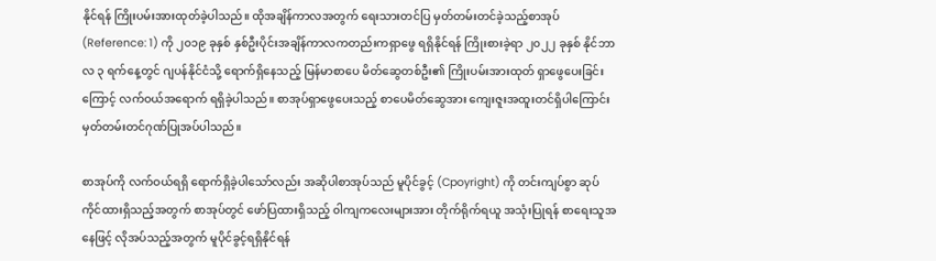နိုင်ရန် ကြိုးပမ်းအားထုတ်ခဲ့ပါသည်။ ထိုအချိန်ကာလအတွက် ရေးသားတင်ပြ မှတ်တမ်းတင်ခဲ့သည့်စာအုပ် (Reference: 1) ကို ၂၀၁၉ ခုနှစ် နှစ်ဦးပိုင်းအချိန်ကာလကတည်းကရှာဖွေ ရရှိနိုင်ရန် ကြိုးစားခဲ့ရာ ၂၀၂၂ ခုနှစ် နိုင်ဘာလ ၃ ရက်နေ့တွင် ဂျပန်နိုင်ငံသို့ ရောက်ရှိနေသည့် မြန်မာစာပေ မိတ်ဆွေတစ်ဦး၏ ကြိုးပမ်းအားထုတ် ရှာဖွေပေးခြင်းကြောင့် လက်ဝယ်အရောက် ရရှိခဲ့ပါသည်။ စာအုပ်ရှာဖွေပေးသည့် စာပေမိတ်ဆွေအား ကျေးဇူးအထူးတင်ရှိပါကြောင်း မှတ်တမ်းတင်ဂုဏ်ပြုအပ်ပါသည်။

စာအုပ်ကို လက်ဝယ်ရရှိ ရောက်ရှိခဲ့ပါသော်လည်း အဆိုပါစာအုပ်သည် မူပိုင်ခွင့် (Cpoyright) ကို တင်းကျပ်စွာ ဆုပ်ကိုင်ထားရှိသည့်အတွက် စာအုပ်တွင် ဖော်ပြထားရှိသည့် ၀ါကျကလေးများအား တိုက်ရိုက်ရယူ အသုံးပြုရန် စာရေးသူအနေဖြင့် လိုအပ်သည့်အတွက် မူပိုင်ခွင့်ရရှိနိုင်ရန်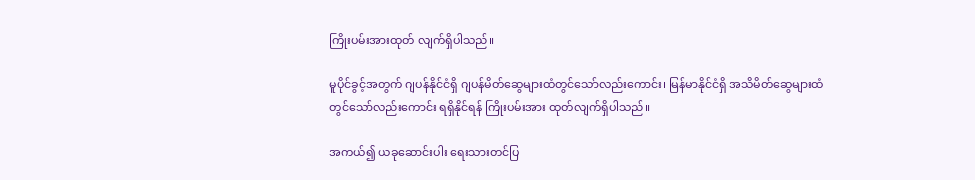ကြိုးပမ်းအားထုတ် လျက်ရှိပါသည်။

မူပိုင်ခွင့်အတွက် ဂျပန်နိုင်ငံရှိ ဂျပန်မိတ်ဆွေများထံတွင်သော်လည်းကောင်း၊ မြန်မာနိုင်ငံရှိ အသိမိတ်ဆွေများထံတွင်သော်လည်းကောင်း ရရှိနိုင်ရန် ကြိုးပမ်းအား ထုတ်လျက်ရှိပါသည်။

အကယ်၍ ယခုဆောင်းပါး ရေးသားတင်ပြ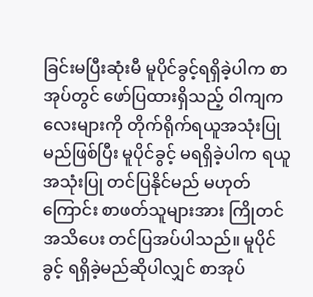ခြင်းမပြီးဆုံးမီ မူပိုင်ခွင့်ရရှိခဲ့ပါက စာအုပ်တွင် ဖော်ပြထားရှိသည့် ၀ါကျကလေးများကို တိုက်ရိုက်ရယူအသုံးပြုမည်ဖြစ်ပြီး မူပိုင်ခွင့် မရရှိခဲ့ပါက ရယူအသုံးပြု တင်ပြနိုင်မည် မဟုတ်ကြောင်း စာဖတ်သူများအား ကြိုတင်အသိပေး တင်ပြအပ်ပါသည်။ မူပိုင်ခွင့် ရရှိခဲ့မည်ဆိုပါလျှင် စာအုပ်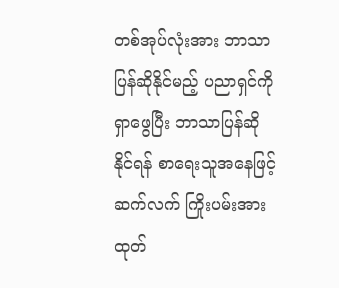တစ်အုပ်လုံးအား ဘာသာပြန်ဆိုနိုင်မည့် ပညာရှင်ကိုရှာဖွေပြီး ဘာသာပြန်ဆိုနိုင်ရန် စာရေးသူအနေဖြင့် ဆက်လက် ကြိုးပမ်းအားထုတ်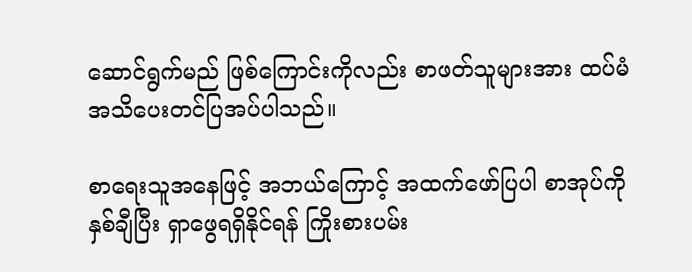ဆောင်ရွက်မည် ဖြစ်ကြောင်းကိုလည်း စာဖတ်သူများအား ထပ်မံ အသိပေးတင်ပြအပ်ပါသည်။

စာရေးသူအနေဖြင့် အဘယ်ကြောင့် အထက်ဖော်ပြပါ စာအုပ်ကို နှစ်ချီပြီး ရှာဖွေရရှိနိုင်ရန် ကြိုးစားပမ်း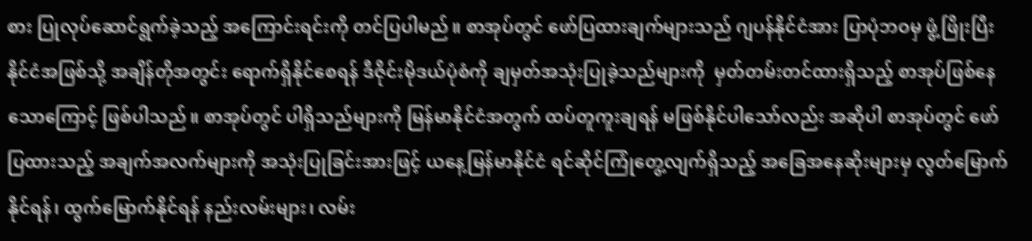စား ပြုလုပ်ဆောင်ရွက်ခဲ့သည့် အကြောင်းရင်းကို တင်ပြပါမည်။ စာအုပ်တွင် ဖော်ပြထားချက်များသည် ဂျပန်နိုင်ငံအား ပြာပုံဘဝမှ ဖွံ့ဖြိုးပြီးနိုင်ငံအဖြစ်သို့ အချိန်တိုအတွင်း ရောက်ရှိနိုင်စေရန် ဒီဇိုင်းမိုဒယ်ပုံစံကို ချမှတ်အသုံးပြုခဲ့သည်များကို  မှတ်တမ်းတင်ထားရှိသည့် စာအုပ်ဖြစ်နေသောကြောင့် ဖြစ်ပါသည်။ စာအုပ်တွင် ပါရှိသည်များကို မြန်မာနိုင်ငံအတွက် ထပ်တူကူးချရန် မဖြစ်နိုင်ပါသော်လည်း အဆိုပါ စာအုပ်တွင် ဖော်ပြထားသည့် အချက်အလက်များကို အသုံးပြုခြင်းအားဖြင့် ယနေ့မြန်မာနိုင်ငံ ရင်ဆိုင်ကြုံတွေ့လျက်ရှိသည့် အခြေအနေဆိုးများမှ လွတ်မြောက်နိုင်ရန်၊ ထွက်မြောက်နိုင်ရန် နည်းလမ်းများ၊ လမ်း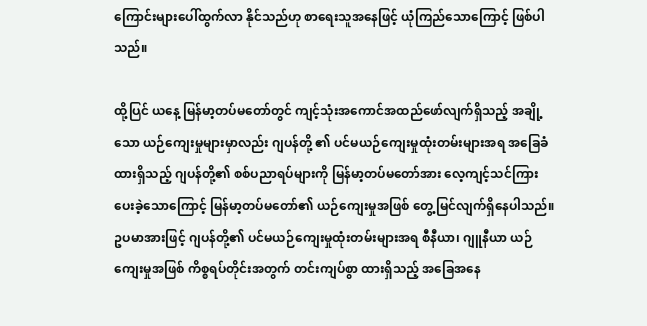ကြောင်းများပေါ်ထွက်လာ နိုင်သည်ဟု စာရေးသူအနေဖြင့် ယုံကြည်သောကြောင့် ဖြစ်ပါသည်။

ထို့ပြင် ယနေ့ မြန်မာ့တပ်မတော်တွင် ကျင့်သုံးအကောင်အထည်ဖော်လျက်ရှိသည့် အချို့သော ယဉ်ကျေးမှုများမှာလည်း ဂျပန်တို့ ၏ ပင်မယဉ်ကျေးမှုထုံးတမ်းများအရ အခြေခံထားရှိသည့် ဂျပန်တို့၏ စစ်ပညာရပ်များကို မြန်မာ့တပ်မတော်အား လေ့ကျင့်သင်ကြားပေးခဲ့သောကြောင့် မြန်မာ့တပ်မတော်၏ ယဉ်ကျေးမှုအဖြစ် တွေ့မြင်လျက်ရှိနေပါသည်။ ဥပမာအားဖြင့် ဂျပန်တို့၏ ပင်မယဉ်ကျေးမှုထုံးတမ်းများအရ စီနီယာ၊ ဂျူနီယာ ယဉ်ကျေးမှုအဖြစ် ကိစ္စရပ်တိုင်းအတွက် တင်းကျပ်စွာ ထားရှိသည့် အခြေအနေ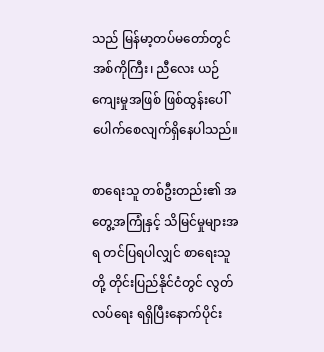သည် မြန်မာ့တပ်မတော်တွင် အစ်ကိုကြီး၊ ညီလေး ယဉ်ကျေးမှုအဖြစ် ဖြစ်ထွန်းပေါ်ပေါက်စေလျက်ရှိနေပါသည်။

စာရေးသူ တစ်ဦးတည်း၏ အတွေ့အကြုံနှင့် သိမြင်မှုများအရ တင်ပြရပါလျှင် စာရေးသူတို့ တိုင်းပြည်နိုင်ငံတွင် လွတ်လပ်ရေး ရရှိပြီးနောက်ပိုင်း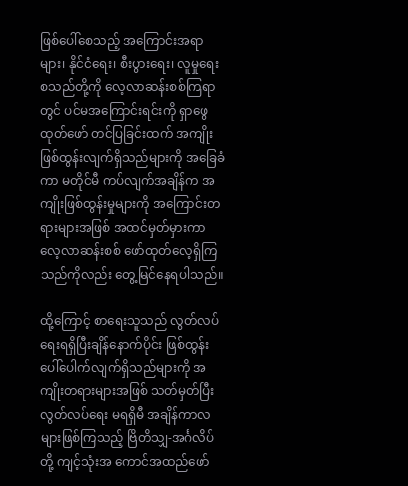ဖြစ်ပေါ်စေသည့် အကြောင်းအရာများ၊ နိုင်ငံရေး၊ စီးပွားရေး၊ လူမှုရေး စသည်တို့ကို လေ့လာဆန်းစစ်ကြရာတွင် ပင်မအကြောင်းရင်းကို ရှာဖွေထုတ်ဖော် တင်ပြခြင်းထက် အကျိုးဖြစ်ထွန်းလျက်ရှိသည်များကို အခြေခံကာ မတိုင်မီ ကပ်လျက်အချိန်က အကျိုးဖြစ်ထွန်းမှုများကို အကြောင်းတရားများအဖြစ် အထင်မှတ်မှားကာ လေ့လာဆန်းစစ် ဖော်ထုတ်လေ့ရှိကြသည်ကိုလည်း တွေ့မြင်နေရပါသည်။

ထို့ကြောင့် စာရေးသူသည် လွတ်လပ်ရေးရရှိပြီးချိန်နောက်ပိုင်း ဖြစ်ထွန်းပေါ်ပေါက်လျက်ရှိသည်များကို အကျိုးတရားများအဖြစ် သတ်မှတ်ပြီး လွတ်လပ်ရေး မရရှိမီ အချိန်ကာလများဖြစ်ကြသည့် ဗြိတိသျှ-အင်္ဂလိပ်တို့ ကျင့်သုံးအ ကောင်အထည်ဖော်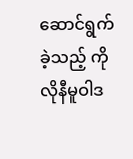ဆောင်ရွက်ခဲ့သည့် ကိုလိုနီမူဝါဒ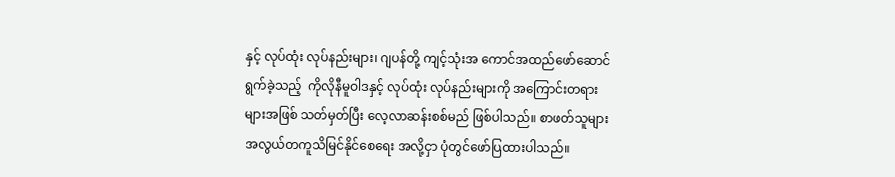နှင့် လုပ်ထုံး လုပ်နည်းများ၊ ဂျပန်တို့ ကျင့်သုံးအ ကောင်အထည်ဖော်ဆောင်ရွက်ခဲ့သည့်  ကိုလိုနီမူဝါဒနှင့် လုပ်ထုံး လုပ်နည်းများကို အကြောင်းတရားများအဖြစ် သတ်မှတ်ပြီး လေ့လာဆန်းစစ်မည် ဖြစ်ပါသည်။ စာဖတ်သူများ အလွယ်တကူသိမြင်နိုင်စေရေး အလို့ငှာ ပုံတွင်ဖော်ပြထားပါသည်။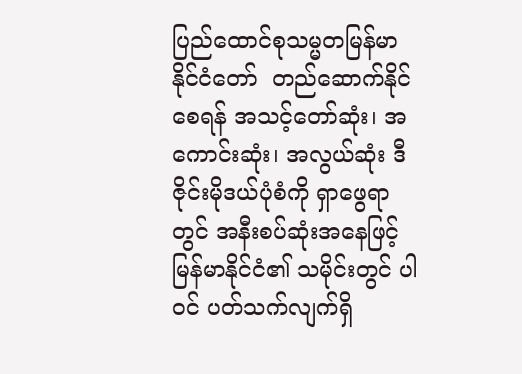ပြည်ထောင်စုသမ္မတမြန်မာနိုင်ငံတော်  တည်ဆောက်နိုင်စေရန် အသင့်တော်ဆုံး၊ အကောင်းဆုံး၊ အလွယ်ဆုံး ဒီဇိုင်းမိုဒယ်ပုံစံကို ရှာဖွေရာတွင် အနီးစပ်ဆုံးအနေဖြင့် မြန်မာနိုင်ငံ၏ သမိုင်းတွင် ပါဝင် ပတ်သက်လျက်ရှိ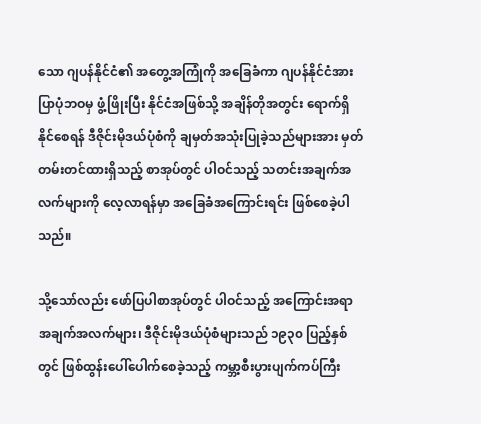သော ဂျပန်နိုင်ငံ၏ အတွေ့အကြုံကို အခြေခံကာ ဂျပန်နိုင်ငံအား ပြာပုံဘဝမှ ဖွံ့ဖြိုးပြီး နိုင်ငံအဖြစ်သို့ အချိန်တိုအတွင်း ရောက်ရှိနိုင်စေရန် ဒီဇိုင်းမိုဒယ်ပုံစံကို ချမှတ်အသုံးပြုခဲ့သည်များအား မှတ်တမ်းတင်ထားရှိသည့် စာအုပ်တွင် ပါဝင်သည့် သတင်းအချက်အလက်များကို လေ့လာရန်မှာ အခြေခံအကြောင်းရင်း ဖြစ်စေခဲ့ပါသည်။

သို့သော်လည်း ဖော်ပြပါစာအုပ်တွင် ပါဝင်သည့် အကြောင်းအရာ အချက်အလက်များ၊ ဒီဇိုင်းမိုဒယ်ပုံစံများသည် ၁၉၃၀ ပြည့်နှစ်တွင် ဖြစ်ထွန်းပေါ်ပေါက်စေခဲ့သည့် ကမ္ဘာ့စီးပွားပျက်ကပ်ကြီး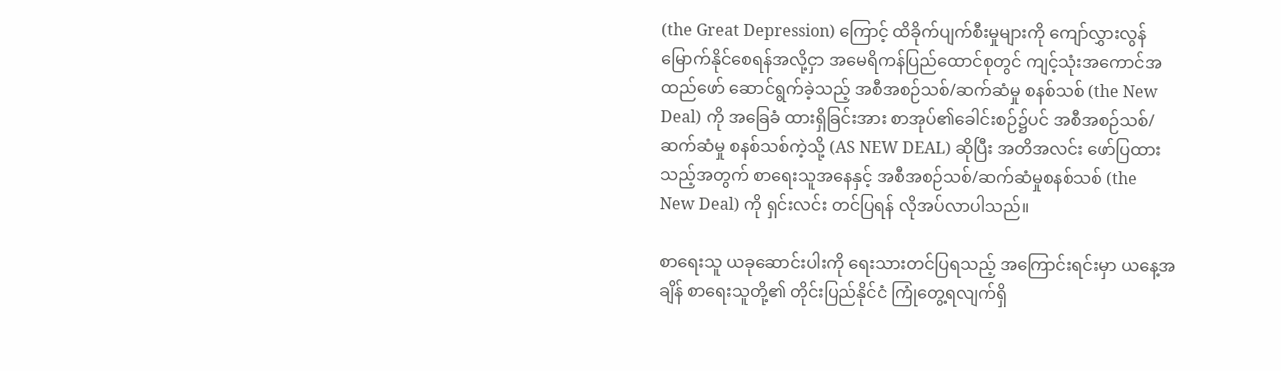(the Great Depression) ကြောင့် ထိခိုက်ပျက်စီးမှုများကို ကျော်လွှားလွန်မြောက်နိုင်စေရန်အလို့ငှာ အမေရိကန်ပြည်ထောင်စုတွင် ကျင့်သုံးအကောင်အထည်ဖော် ဆောင်ရွက်ခဲ့သည့် အစီအစဉ်သစ်/ဆက်ဆံမှု စနစ်သစ် (the New Deal) ကို အခြေခံ ထားရှိခြင်းအား စာအုပ်၏ခေါင်းစဉ်၌ပင် အစီအစဉ်သစ်/ဆက်ဆံမှု စနစ်သစ်ကဲ့သို့ (AS NEW DEAL) ဆိုပြီး အတိအလင်း ဖော်ပြထားသည့်အတွက် စာရေးသူအနေနှင့် အစီအစဉ်သစ်/ဆက်ဆံမှုစနစ်သစ် (the New Deal) ကို ရှင်းလင်း တင်ပြရန် လိုအပ်လာပါသည်။

စာရေးသူ ယခုဆောင်းပါးကို ရေးသားတင်ပြရသည့် အကြောင်းရင်းမှာ ယနေ့အချိန် စာရေးသူတို့၏ တိုင်းပြည်နိုင်ငံ ကြုံတွေ့ရလျက်ရှိ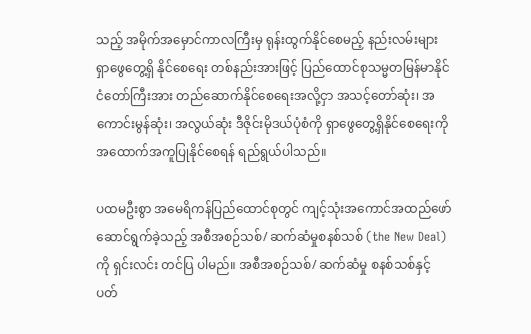သည့် အမိုက်အမှောင်ကာလကြီးမှ ရုန်းထွက်နိုင်စေမည့် နည်းလမ်းများ ရှာဖွေတွေ့ရှိ နိုင်စေရေး တစ်နည်းအားဖြင့် ပြည်ထောင်စုသမ္မတမြန်မာနိုင်ငံတော်ကြီးအား တည်ဆောက်နိုင်စေရေးအလို့ငှာ အသင့်တော်ဆုံး၊ အကောင်းမွန်ဆုံး၊ အလွယ်ဆုံး ဒီဇိုင်းမိုဒယ်ပုံစံကို ရှာဖွေတွေ့ရှိနိုင်စေရေးကို အထောက်အကူပြုနိုင်စေရန် ရည်ရွယ်ပါသည်။

ပထမဦးစွာ အမေရိကန်ပြည်ထောင်စုတွင် ကျင့်သုံးအကောင်အထည်ဖော်ဆောင်ရွက်ခဲ့သည့် အစီအစဉ်သစ်/ ဆက်ဆံမှုစနစ်သစ် (the New Deal) ကို ရှင်းလင်း တင်ပြ ပါမည်။ အစီအစဉ်သစ်/ ဆက်ဆံမှု စနစ်သစ်နှင့် ပတ်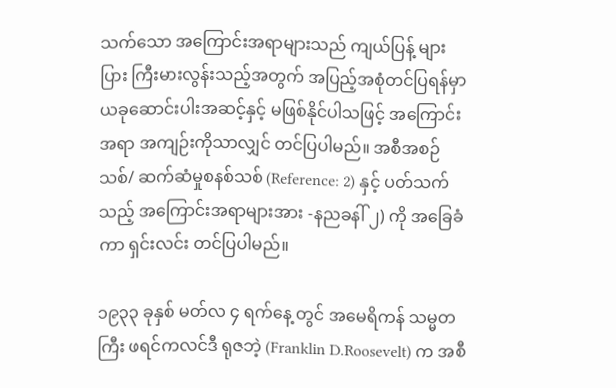သက်သော အကြောင်းအရာများသည် ကျယ်ပြန့် များပြား ကြီးမားလွန်းသည့်အတွက် အပြည့်အစုံတင်ပြရန်မှာ ယခုဆောင်းပါးအဆင့်နှင့် မဖြစ်နိုင်ပါသဖြင့် အကြောင်းအရာ အကျဉ်းကိုသာလျှင် တင်ပြပါမည်။ အစီအစဉ်သစ်/ ဆက်ဆံမှုစနစ်သစ် (Reference: 2) နှင့် ပတ်သက်သည့် အကြောင်းအရာများအား -နညခနါ် ၂) ကို အခြေခံကာ ရှင်းလင်း တင်ပြပါမည်။

၁၉၃၃ ခုနှစ် မတ်လ ၄ ရက်နေ့ တွင် အမေရိကန် သမ္မတကြီး ဖရင်ကလင်ဒီ ရုဇဘဲ့ (Franklin D.Roosevelt) က အစီ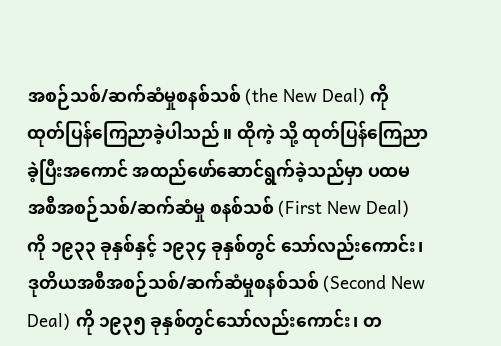အစဉ်သစ်/ဆက်ဆံမှုစနစ်သစ် (the New Deal) ကို ထုတ်ပြန်ကြေညာခဲ့ပါသည်။ ထိုကဲ့ သို့ ထုတ်ပြန်ကြေညာခဲ့ပြီးအကောင် အထည်ဖော်ဆောင်ရွက်ခဲ့သည်မှာ ပထမ အစီအစဉ်သစ်/ဆက်ဆံမှု စနစ်သစ် (First New Deal) ကို ၁၉၃၃ ခုနှစ်နှင့် ၁၉၃၄ ခုနှစ်တွင် သော်လည်းကောင်း၊ ဒုတိယအစီအစဉ်သစ်/ဆက်ဆံမှုစနစ်သစ် (Second New Deal) ကို ၁၉၃၅ ခုနှစ်တွင်သော်လည်းကောင်း၊ တ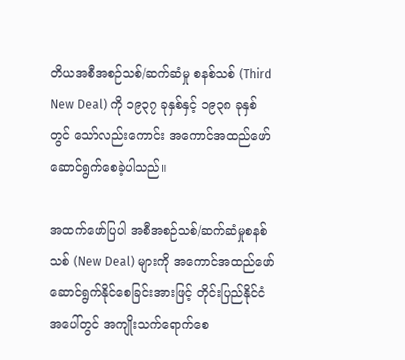တိယအစီအစဉ်သစ်/ဆက်ဆံမှု စနစ်သစ် (Third New Deal) ကို ၁၉၃၇ ခုနှစ်နှင့် ၁၉၃၈ ခုနှစ်တွင် သော်လည်းကောင်း အကောင်အထည်ဖော် ဆောင်ရွက်စေခဲ့ပါသည်။

အထက်ဖော်ပြပါ အစီအစဉ်သစ်/ဆက်ဆံမှုစနစ်သစ် (New Deal) များကို အကောင်အထည်ဖော် ဆောင်ရွက်နိုင်စေခြင်းအားဖြင့် တိုင်းပြည်နိုင်ငံအပေါ်တွင် အကျိုးသက်ရောက်စေ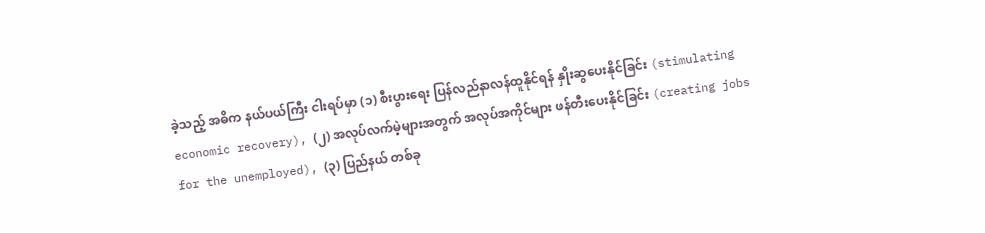ခဲ့သည့် အဓိက နယ်ပယ်ကြီး ငါးရပ်မှာ (၁) စီးပွားရေး ပြန်လည်နာလန်ထူနိုင်ရန် နှိုးဆွပေးနိုင်ခြင်း (stimulating economic recovery), (၂) အလုပ်လက်မဲ့များအတွက် အလုပ်အကိုင်များ ဖန်တီးပေးနိုင်ခြင်း (creating jobs for the unemployed), (၃) ပြည်နယ် တစ်ခု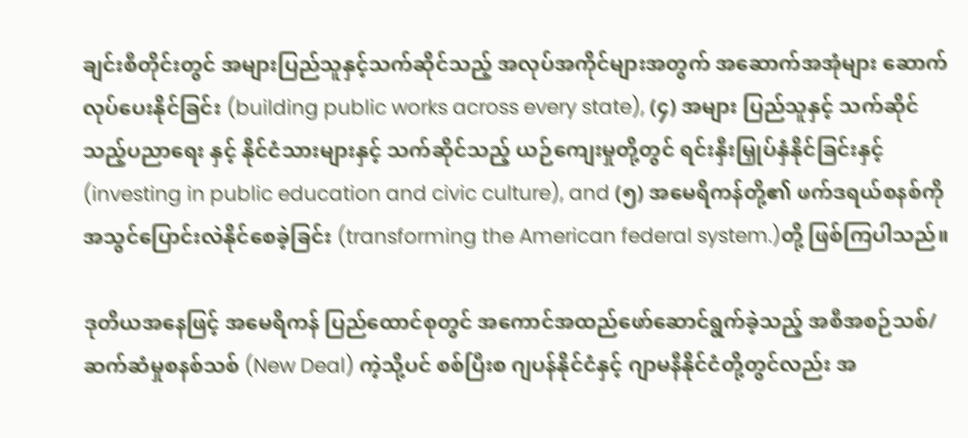ချင်းစီတိုင်းတွင် အများပြည်သူနှင့်သက်ဆိုင်သည့် အလုပ်အကိုင်များအတွက် အဆောက်အအုံများ ဆောက်လုပ်ပေးနိုင်ခြင်း (building public works across every state), (၄) အများ ပြည်သူနှင့် သက်ဆိုင်သည့်ပညာရေး နှင့် နိုင်ငံသားများနှင့် သက်ဆိုင်သည့် ယဉ်ကျေးမှုတို့တွင် ရင်းနှီးမြှုပ်နှံနိုင်ခြင်းနှင့် (investing in public education and civic culture), and (၅) အမေရိကန်တို့၏ ဖက်ဒရယ်စနစ်ကို အသွင်ပြောင်းလဲနိုင်စေခဲ့ခြင်း (transforming the American federal system.)တို့ ဖြစ်ကြပါသည်။

ဒုတိယအနေဖြင့် အမေရိကန် ပြည်ထောင်စုတွင် အကောင်အထည်ဖော်ဆောင်ရွက်ခဲ့သည့် အစီအစဉ်သစ်/ ဆက်ဆံမှုစနစ်သစ် (New Deal) ကဲ့သို့ပင် စစ်ပြီးစ ဂျပန်နိုင်ငံနှင့် ဂျာမနီနိုင်ငံတို့တွင်လည်း အ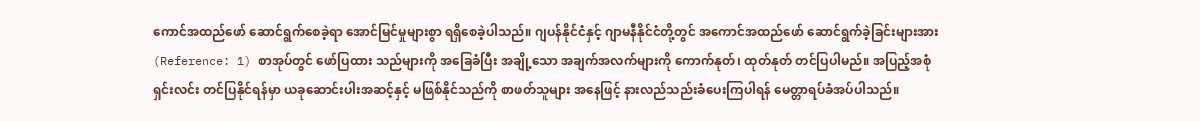ကောင်အထည်ဖော် ဆောင်ရွက်စေခဲ့ရာ အောင်မြင်မှုများစွာ ရရှိစေခဲ့ပါသည်။ ဂျပန်နိုင်ငံနှင့် ဂျာမနီနိုင်ငံတို့တွင် အကောင်အထည်ဖော် ဆောင်ရွက်ခဲ့ခြင်းများအား (Reference: 1) စာအုပ်တွင် ဖော်ပြထား သည်များကို အခြေခံပြီး အချို့သော အချက်အလက်များကို ကောက်နုတ်၊ ထုတ်နုတ် တင်ပြပါမည်။ အပြည့်အစုံ ရှင်းလင်း တင်ပြနိုင်ရန်မှာ ယခုဆောင်းပါးအဆင့်နှင့် မဖြစ်နိုင်သည်ကို စာဖတ်သူများ အနေဖြင့် နားလည်သည်းခံပေးကြပါရန် မေတ္တာရပ်ခံအပ်ပါသည်။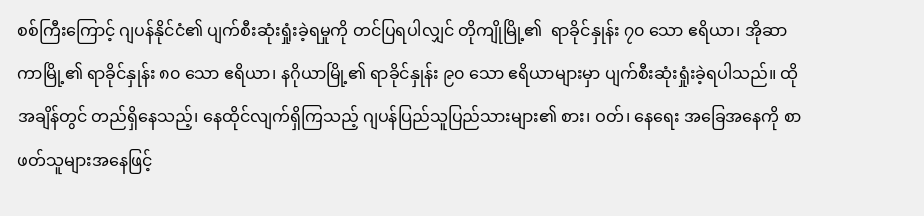စစ်ကြီးကြောင့် ဂျပန်နိုင်ငံ၏ ပျက်စီးဆုံးရှုံးခဲ့ရမှုကို တင်ပြရပါလျှင် တိုကျိုမြို့၏  ရာခိုင်နှုန်း ၇၀ သော ဧရိယာ၊ အိုဆာကာမြို့၏ ရာခိုင်နှုန်း ၈၀ သော ဧရိယာ၊ နဂိုယာမြို့၏ ရာခိုင်နှုန်း ၉၀ သော ဧရိယာများမှာ ပျက်စီးဆုံးရှုံးခဲ့ရပါသည်။ ထိုအချိန်တွင် တည်ရှိနေသည့်၊ နေထိုင်လျက်ရှိကြသည့် ဂျပန်ပြည်သူပြည်သားများ၏ စား၊ ဝတ်၊ နေရေး အခြေအနေကို စာဖတ်သူများအနေဖြင့်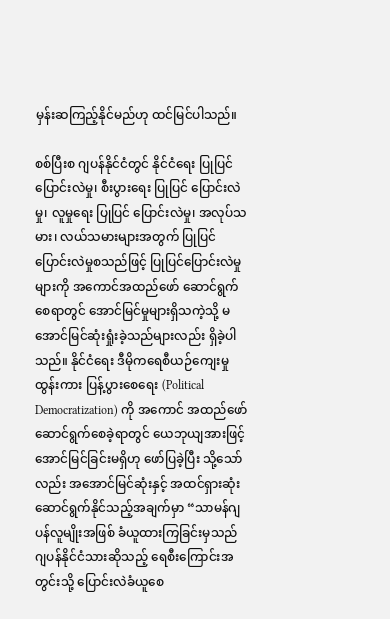မှန်းဆကြည့်နိုင်မည်ဟု ထင်မြင်ပါသည်။

စစ်ပြီးစ ဂျပန်နိုင်ငံတွင် နိုင်ငံရေး ပြုပြင်ပြောင်းလဲမှု၊ စီးပွားရေး ပြုပြင် ပြောင်းလဲမှု၊ လူမှုရေး ပြုပြင် ပြောင်းလဲမှု၊ အလုပ်သမား၊ လယ်သမားများအတွက် ပြုပြင်ပြောင်းလဲမှုစသည်ဖြင့် ပြုပြင်ပြောင်းလဲမှုများကို အကောင်အထည်ဖော် ဆောင်ရွက်စေရာတွင် အောင်မြင်မှုများရှိသကဲ့သို့ မအောင်မြင်ဆုံးရှုံးခဲ့သည်များလည်း ရှိခဲ့ပါသည်။ နိုင်ငံရေး ဒီမိုကရေစီယဉ်ကျေးမှု ထွန်းကား ပြန့်ပွားစေရေး (Political Democratization) ကို အကောင် အထည်ဖော် ဆောင်ရွက်စေခဲ့ရာတွင် ယေဘုယျအားဖြင့် အောင်မြင်ခြင်းမရှိဟု ဖော်ပြခဲ့ပြီး သို့သော်လည်း အအောင်မြင်ဆုံးနှင့် အထင်ရှားဆုံး ဆောင်ရွက်နိုင်သည့်အချက်မှာ “သာမန်ဂျပန်လူမျိုးအဖြစ် ခံယူထားကြခြင်းမှသည် ဂျပန်နိုင်ငံသားဆိုသည့် ရေစီးကြောင်းအတွင်းသို့ ပြောင်းလဲခံယူစေ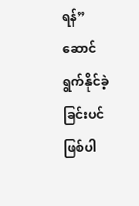ရန်” ဆောင်ရွက်နိုင်ခဲ့ခြင်းပင် ဖြစ်ပါ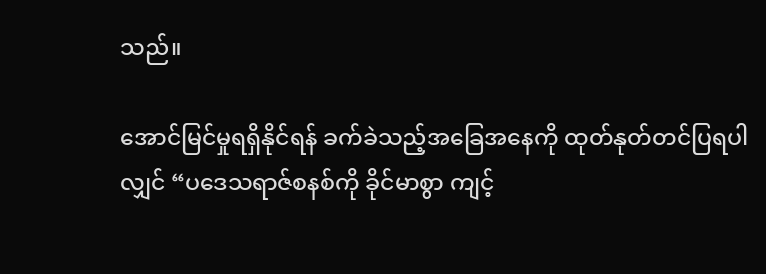သည်။

အောင်မြင်မှုရရှိနိုင်ရန် ခက်ခဲသည့်အခြေအနေကို ထုတ်နုတ်တင်ပြရပါလျှင် “ပဒေသရာဇ်စနစ်ကို ခိုင်မာစွာ ကျင့်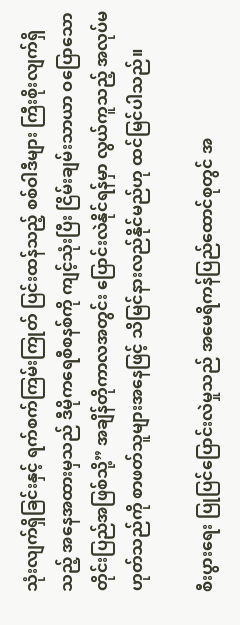သုံးလျက်ရှိခြင်းနှင့် ရက်စက်ကြမ်းကြုတ် ပြင်းထန်သည့် စစ်ဝါဒီများ ကြီးစိုးလျက်ရှိသည့် အနေအထားမှသည် ဒီမိုကရေစီစနစ်ကို ကျင့်သုံးပြီး ငြိမ်းချမ်းသာယာ ဝပြောသော တိုင်းပြည်အဖြစ်သို့” အချိန်တိုကာလအတွင်း ပြောင်းလဲနိုင်ရန်မှာ လွယ်ကူသည့် အလုပ်မဟုတ်သည်ကို စာဖတ်သူများအနေဖြင့် သိမြင်နားလည်နိုင်မည်ဟု ထင်မြင်ပါသည်။

စီးပွားရေး ပြုပြင်ပြောင်းလဲမှုသည် အမေရိကန်ပြည်ထောင်စုတွင် အ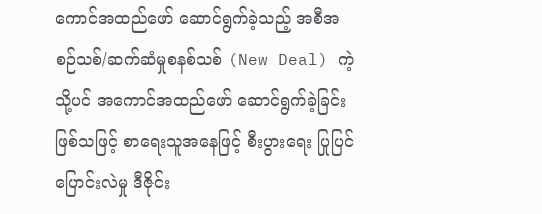ကောင်အထည်ဖော် ဆောင်ရွက်ခဲ့သည့် အစီအစဉ်သစ်/ဆက်ဆံမှုစနစ်သစ် (New Deal) ကဲ့သို့ပင် အကောင်အထည်ဖော် ဆောင်ရွက်ခဲ့ခြင်း ဖြစ်သဖြင့် စာရေးသူအနေဖြင့် စီးပွားရေး ပြုပြင်ပြောင်းလဲမှု ဒီဇိုင်း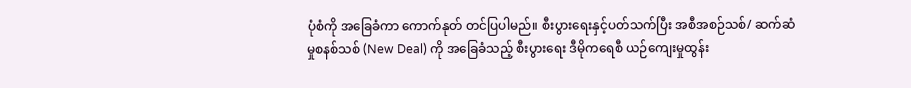ပုံစံကို အခြေခံကာ ကောက်နုတ် တင်ပြပါမည်။ စီးပွားရေးနှင့်ပတ်သက်ပြီး အစီအစဉ်သစ်/ ဆက်ဆံမှုစနစ်သစ် (New Deal) ကို အခြေခံသည့် စီးပွားရေး ဒီမိုကရေစီ ယဉ်ကျေးမှုထွန်း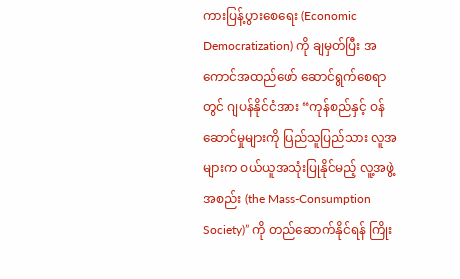ကားပြန့်ပွားစေရေး (Economic Democratization) ကို ချမှတ်ပြီး အကောင်အထည်ဖော် ဆောင်ရွက်စေရာတွင် ဂျပန်နိုင်ငံအား “ကုန်စည်နှင့် ဝန်ဆောင်မှုများကို ပြည်သူပြည်သား လူအများက ဝယ်ယူအသုံးပြုနိုင်မည့် လူ့အဖွဲ့အစည်း (the Mass-Consumption Society)” ကို တည်ဆောက်နိုင်ရန် ကြိုး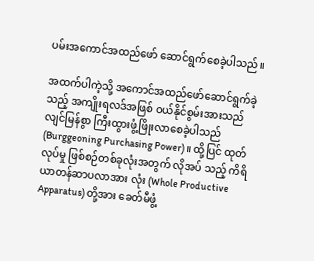ပမ်းအကောင်အထည်ဖော် ဆောင်ရွက်စေခဲ့ပါသည်။

အထက်ပါကဲ့သို့ အကောင်အထည်ဖော်ဆောင်ရွက်ခဲ့သည့် အကျိုးရလဒ်အဖြစ် ဝယ်နိုင်စွမ်းအားသည် လျင်မြန်စွာ ကြီးထွားဖွံ့ဖြိုးလာစေခဲ့ပါသည် (Burggeoning Purchasing Power)။ ထို့ပြင် ထုတ်လုပ်မှု ဖြစ်စဉ်တစ်ခုလုံးအတွက် လိုအပ် သည့် ကိရိယာတန်ဆာပလာအား လုံး (Whole Productive Apparatus) တို့အား ခေတ်မီဖွံ့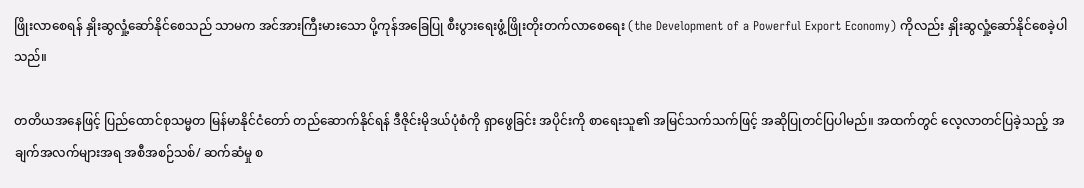ဖြိုးလာစေရန် နှိုးဆွလှုံ့ဆော်နိုင်စေသည် သာမက အင်အားကြီးမားသော ပို့ကုန်အခြေပြု စီးပွားရေးဖွံ့ဖြိုးတိုးတက်လာစေရေး (the Development of a Powerful Export Economy) ကိုလည်း နှိုးဆွလှုံ့ဆော်နိုင်စေခဲ့ပါသည်။

တတိယအနေဖြင့် ပြည်ထောင်စုသမ္မတ မြန်မာနိုင်ငံတော် တည်ဆောက်နိုင်ရန် ဒီဇိုင်းမိုဒယ်ပုံစံကို ရှာဖွေခြင်း အပိုင်းကို စာရေးသူ၏ အမြင်သက်သက်ဖြင့် အဆိုပြုတင်ပြပါမည်။ အထက်တွင် လေ့လာတင်ပြခဲ့သည့် အချက်အလက်များအရ အစီအစဉ်သစ်/ ဆက်ဆံမှု စ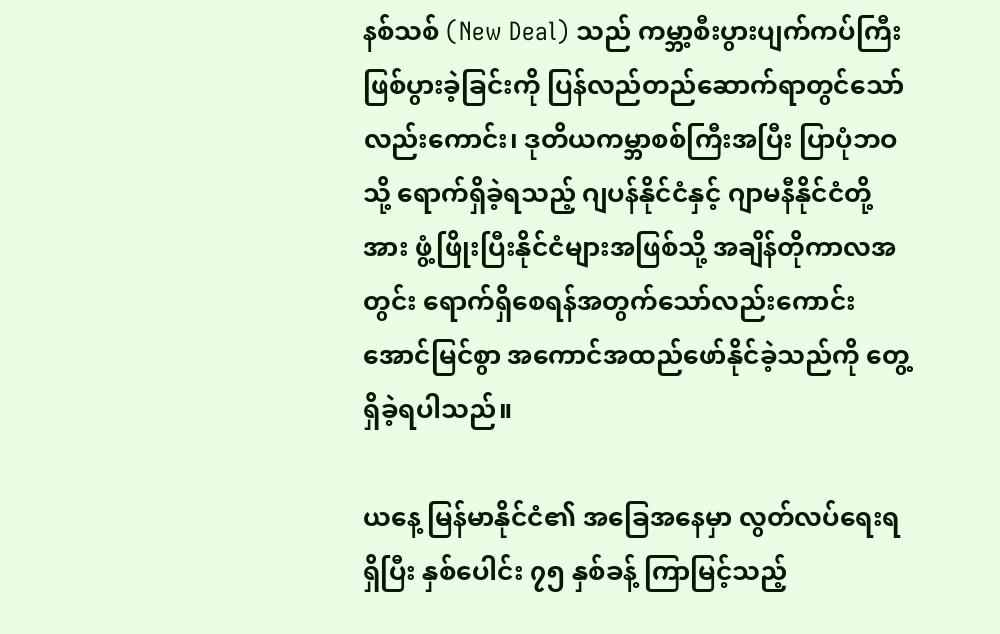နစ်သစ် (New Deal) သည် ကမ္ဘာ့စီးပွားပျက်ကပ်ကြီး ဖြစ်ပွားခဲ့ခြင်းကို ပြန်လည်တည်ဆောက်ရာတွင်သော်လည်းကောင်း၊ ဒုတိယကမ္ဘာစစ်ကြီးအပြီး ပြာပုံဘဝသို့ ရောက်ရှိခဲ့ရသည့် ဂျပန်နိုင်ငံနှင့် ဂျာမနီနိုင်ငံတို့အား ဖွံ့ဖြိုးပြီးနိုင်ငံများအဖြစ်သို့ အချိန်တိုကာလအတွင်း ရောက်ရှိစေရန်အတွက်သော်လည်းကောင်း အောင်မြင်စွာ အကောင်အထည်ဖော်နိုင်ခဲ့သည်ကို တွေ့ရှိခဲ့ရပါသည်။

ယနေ့ မြန်မာနိုင်ငံ၏ အခြေအနေမှာ လွတ်လပ်ရေးရရှိပြီး နှစ်ပေါင်း ၇၅ နှစ်ခန့် ကြာမြင့်သည့်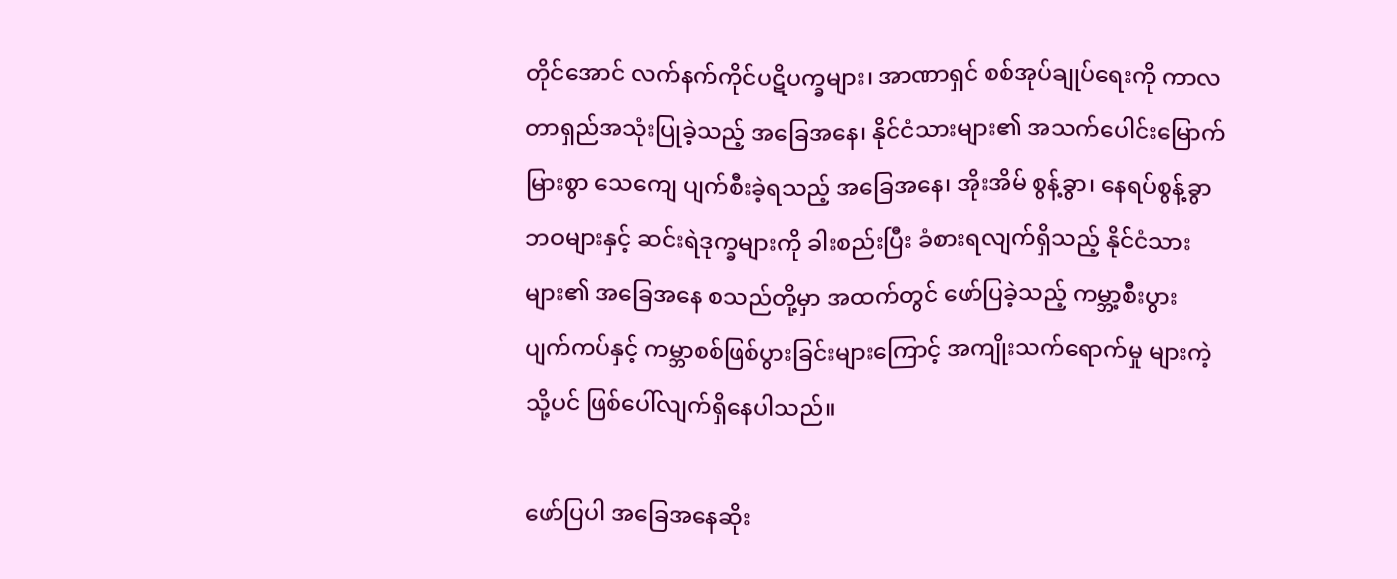တိုင်အောင် လက်နက်ကိုင်ပဋိပက္ခများ၊ အာဏာရှင် စစ်အုပ်ချုပ်ရေးကို ကာလတာရှည်အသုံးပြုခဲ့သည့် အခြေအနေ၊ နိုင်ငံသားများ၏ အသက်ပေါင်းမြောက်မြားစွာ သေကျေ ပျက်စီးခဲ့ရသည့် အခြေအနေ၊ အိုးအိမ် စွန့်ခွာ၊ နေရပ်စွန့်ခွာဘဝများနှင့် ဆင်းရဲဒုက္ခများကို ခါးစည်းပြီး ခံစားရလျက်ရှိသည့် နိုင်ငံသားများ၏ အခြေအနေ စသည်တို့မှာ အထက်တွင် ဖော်ပြခဲ့သည့် ကမ္ဘာ့စီးပွား ပျက်ကပ်နှင့် ကမ္ဘာစစ်ဖြစ်ပွားခြင်းများကြောင့် အကျိုးသက်ရောက်မှု များကဲ့သို့ပင် ဖြစ်ပေါ်လျက်ရှိနေပါသည်။

ဖော်ပြပါ အခြေအနေဆိုး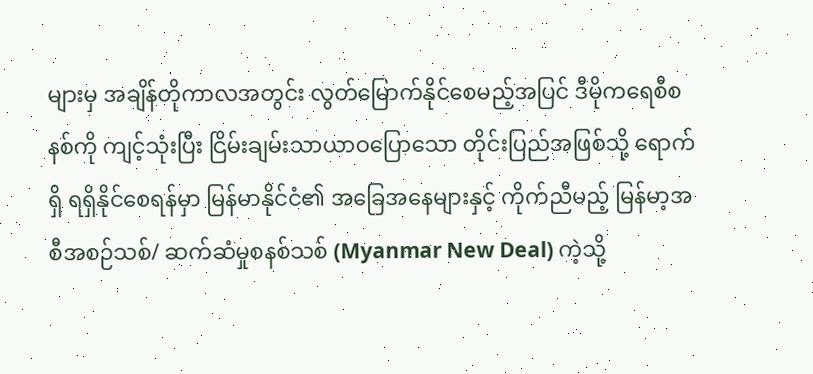များမှ အချိန်တိုကာလအတွင်း လွတ်မြောက်နိုင်စေမည့်အပြင် ဒီမိုကရေစီစနစ်ကို ကျင့်သုံးပြီး ငြိမ်းချမ်းသာယာဝပြောသော တိုင်းပြည်အဖြစ်သို့ ရောက်ရှိ ရရှိနိုင်စေရန်မှာ မြန်မာနိုင်ငံ၏ အခြေအနေများနှင့် ကိုက်ညီမည့် မြန်မာ့အစီအစဉ်သစ်/ ဆက်ဆံမှုစနစ်သစ် (Myanmar New Deal) ကဲ့သို့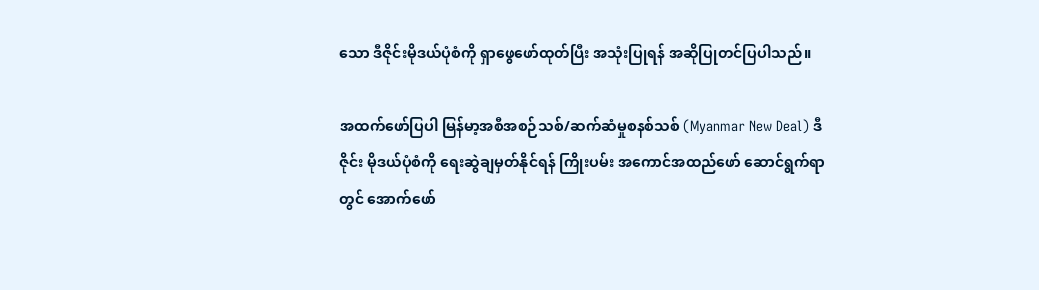သော ဒီဇိုင်းမိုဒယ်ပုံစံကို ရှာဖွေဖော်ထုတ်ပြီး အသုံးပြုရန် အဆိုပြုတင်ပြပါသည်။

အထက်ဖော်ပြပါ မြန်မာ့အစီအစဉ်သစ်/ဆက်ဆံမှုစနစ်သစ် (Myanmar New Deal) ဒီဇိုင်း မိုဒယ်ပုံစံကို ရေးဆွဲချမှတ်နိုင်ရန် ကြိုးပမ်း အကောင်အထည်ဖော် ဆောင်ရွက်ရာတွင် အောက်ဖော်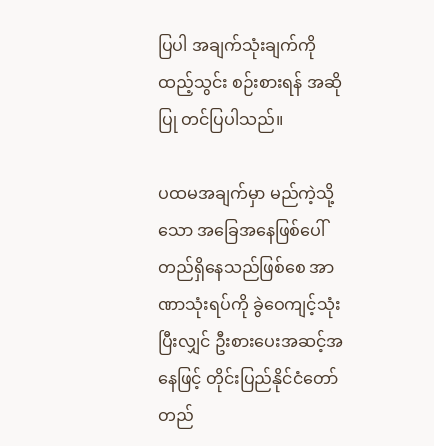ပြပါ အချက်သုံးချက်ကို ထည့်သွင်း စဉ်းစားရန် အဆိုပြု တင်ပြပါသည်။

ပထမအချက်မှာ မည်ကဲ့သို့သော အခြေအနေဖြစ်ပေါ်တည်ရှိနေသည်ဖြစ်စေ အာဏာသုံးရပ်ကို ခွဲဝေကျင့်သုံးပြီးလျှင် ဦးစားပေးအဆင့်အနေဖြင့် တိုင်းပြည်နိုင်ငံတော် တည်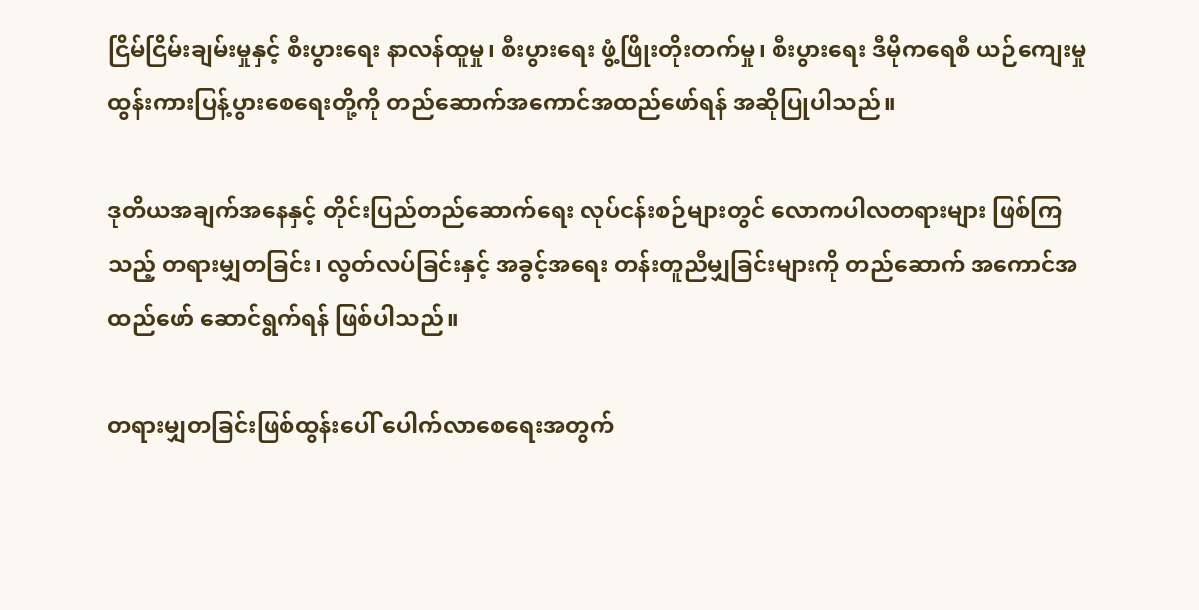ငြိမ်ငြိမ်းချမ်းမှုနှင့် စီးပွားရေး နာလန်ထူမှု၊ စီးပွားရေး ဖွံ့ဖြိုးတိုးတက်မှု၊ စီးပွားရေး ဒီမိုကရေစီ ယဉ်ကျေးမှု ထွန်းကားပြန့်ပွားစေရေးတို့ကို တည်ဆောက်အကောင်အထည်ဖော်ရန် အဆိုပြုပါသည်။

ဒုတိယအချက်အနေနှင့် တိုင်းပြည်တည်ဆောက်ရေး လုပ်ငန်းစဉ်များတွင် လောကပါလတရားများ ဖြစ်ကြသည့် တရားမျှတခြင်း၊ လွတ်လပ်ခြင်းနှင့် အခွင့်အရေး တန်းတူညီမျှခြင်းများကို တည်ဆောက် အကောင်အထည်ဖော် ဆောင်ရွက်ရန် ဖြစ်ပါသည်။

တရားမျှတခြင်းဖြစ်ထွန်းပေါ် ပေါက်လာစေရေးအတွက်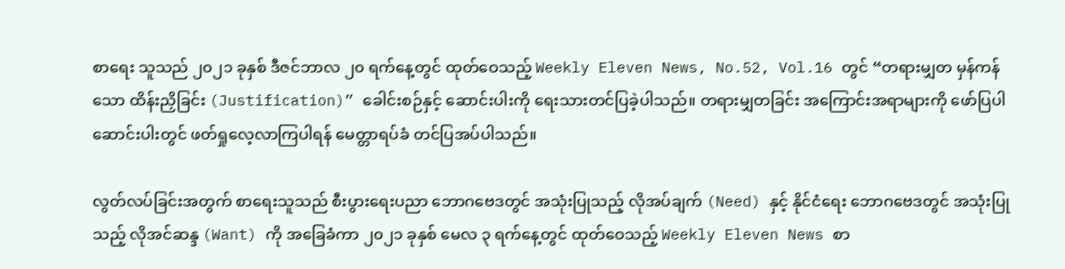စာရေး သူသည် ၂၀၂၁ ခုနှစ် ဒီဇင်ဘာလ ၂၀ ရက်နေ့တွင် ထုတ်ဝေသည့် Weekly Eleven News, No.52, Vol.16 တွင် “တရားမျှတ မှန်ကန်သော ထိန်းညှိခြင်း (Justification)” ခေါင်းစဉ်နှင့် ဆောင်းပါးကို ရေးသားတင်ပြခဲ့ပါသည်။ တရားမျှတခြင်း အကြောင်းအရာများကို ဖော်ပြပါဆောင်းပါးတွင် ဖတ်ရှုလေ့လာကြပါရန် မေတ္တာရပ်ခံ တင်ပြအပ်ပါသည်။

လွတ်လပ်ခြင်းအတွက် စာရေးသူသည် စီးပွားရေးပညာ ဘောဂဗေဒတွင် အသုံးပြုသည့် လိုအပ်ချက် (Need) နှင့် နိုင်ငံရေး ဘောဂဗေဒတွင် အသုံးပြုသည့် လိုအင်ဆန္ဒ (Want) ကို အခြေခံကာ ၂၀၂၁ ခုနှစ် မေလ ၃ ရက်နေ့တွင် ထုတ်ဝေသည့် Weekly Eleven News စာ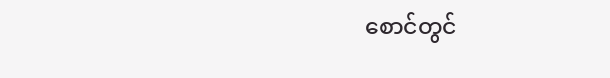စောင်တွင်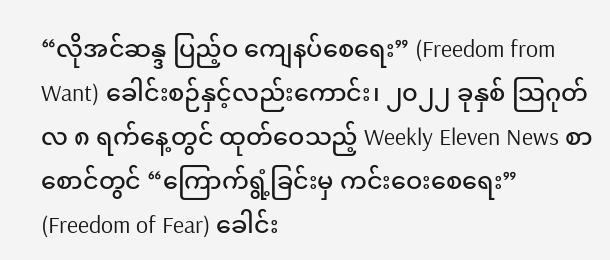“လိုအင်ဆန္ဒ ပြည့်ဝ ကျေနပ်စေရေး” (Freedom from Want) ခေါင်းစဉ်နှင့်လည်းကောင်း၊ ၂၀၂၂ ခုနှစ် သြဂုတ်လ ၈ ရက်နေ့တွင် ထုတ်ဝေသည့် Weekly Eleven News စာစောင်တွင် “ကြောက်ရွံ့ခြင်းမှ ကင်းဝေးစေရေး” (Freedom of Fear) ခေါင်း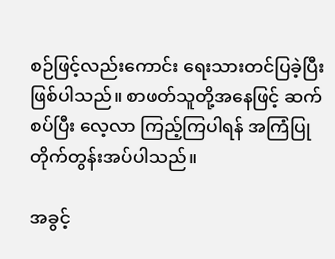စဉ်ဖြင့်လည်းကောင်း ရေးသားတင်ပြခဲ့ပြီး ဖြစ်ပါသည်။ စာဖတ်သူတို့အနေဖြင့် ဆက်စပ်ပြီး လေ့လာ ကြည့်ကြပါရန် အကြံပြုတိုက်တွန်းအပ်ပါသည်။

အခွင့်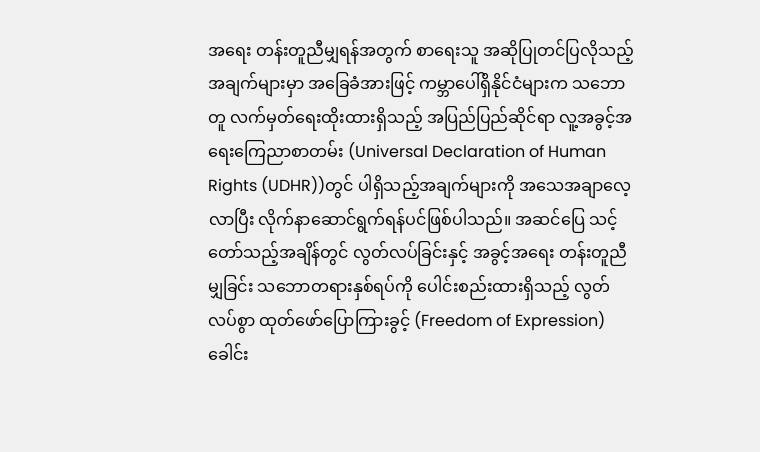အရေး တန်းတူညီမျှရန်အတွက် စာရေးသူ အဆိုပြုတင်ပြလိုသည့် အချက်များမှာ အခြေခံအားဖြင့် ကမ္ဘာပေါ်ရှိနိုင်ငံများက သဘောတူ လက်မှတ်ရေးထိုးထားရှိသည့် အပြည်ပြည်ဆိုင်ရာ လူ့အခွင့်အရေးကြေညာစာတမ်း (Universal Declaration of Human Rights (UDHR))တွင် ပါရှိသည့်အချက်များကို အသေအချာလေ့လာပြီး လိုက်နာဆောင်ရွက်ရန်ပင်ဖြစ်ပါသည်။ အဆင်ပြေ သင့်တော်သည့်အချိန်တွင် လွတ်လပ်ခြင်းနှင့် အခွင့်အရေး တန်းတူညီမျှခြင်း သဘောတရားနှစ်ရပ်ကို ပေါင်းစည်းထားရှိသည့် လွတ်လပ်စွာ ထုတ်ဖော်ပြောကြားခွင့် (Freedom of Expression) ခေါင်း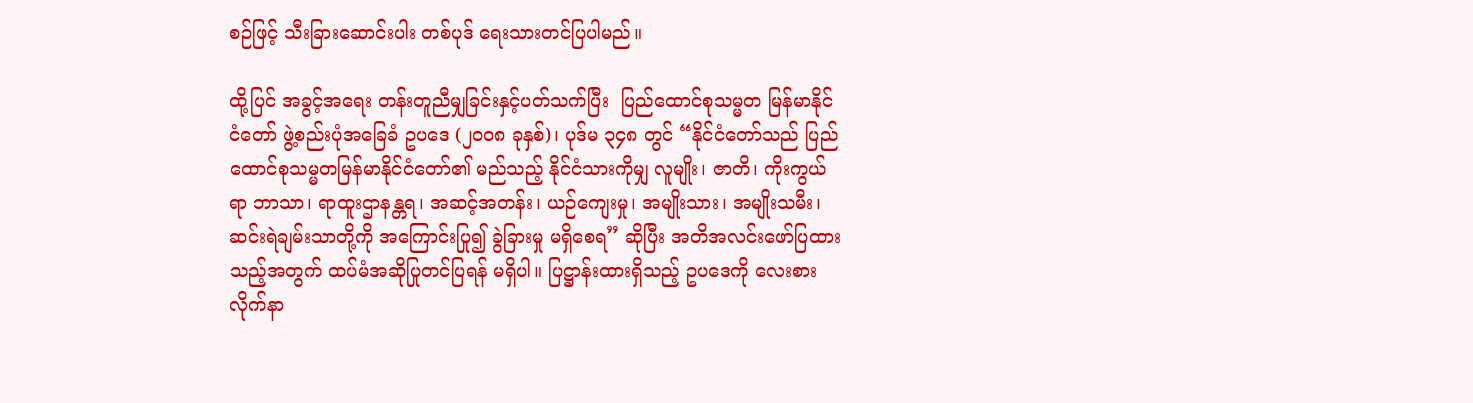စဉ်ဖြင့် သီးခြားဆောင်းပါး တစ်ပုဒ် ရေးသားတင်ပြပါမည်။

ထို့ပြင် အခွင့်အရေး တန်းတူညီမျှခြင်းနှင့်ပတ်သက်ပြီး  ပြည်ထောင်စုသမ္မတ မြန်မာနိုင်ငံတော် ဖွဲ့စည်းပုံအခြေခံ ဥပဒေ (၂၀၀၈ ခုနှစ်)၊ ပုဒ်မ ၃၄၈ တွင် “နိုင်ငံတော်သည် ပြည်ထောင်စုသမ္မတမြန်မာနိုင်ငံတော်၏ မည်သည့် နိုင်ငံသားကိုမျှ လူမျိုး၊ ဇာတိ၊ ကိုးကွယ်ရာ ဘာသာ၊ ရာထူးဌာနန္တရ၊ အဆင့်အတန်း၊ ယဉ်ကျေးမှု၊ အမျိုးသား၊ အမျိုးသမီး၊ ဆင်းရဲချမ်းသာတို့ကို အကြောင်းပြု၍ ခွဲခြားမှု မရှိစေရ” ဆိုပြီး အတိအလင်းဖော်ပြထားသည့်အတွက် ထပ်မံအဆိုပြုတင်ပြရန် မရှိပါ။ ပြဋ္ဌာန်းထားရှိသည့် ဥပဒေကို လေးစားလိုက်နာ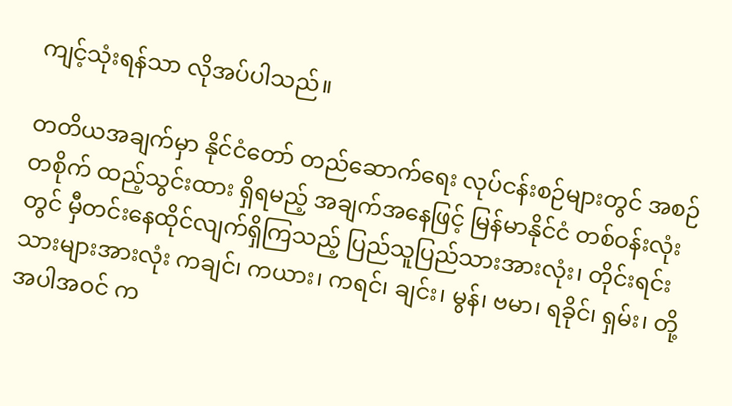ကျင့်သုံးရန်သာ လိုအပ်ပါသည်။

တတိယအချက်မှာ နိုင်ငံတော် တည်ဆောက်ရေး လုပ်ငန်းစဉ်များတွင် အစဉ်တစိုက် ထည့်သွင်းထား ရှိရမည့် အချက်အနေဖြင့် မြန်မာနိုင်ငံ တစ်ဝန်းလုံးတွင် မှီတင်းနေထိုင်လျက်ရှိကြသည့် ပြည်သူပြည်သားအားလုံး၊ တိုင်းရင်းသားများအားလုံး ကချင်၊ ကယား၊ ကရင်၊ ချင်း၊ မွန်၊ ဗမာ၊ ရခိုင်၊ ရှမ်း၊ တို့အပါအဝင် က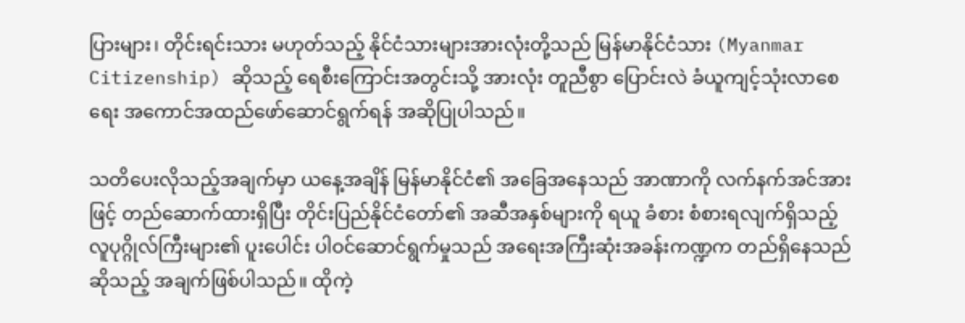ပြားများ၊ တိုင်းရင်းသား မဟုတ်သည့် နိုင်ငံသားများအားလုံးတို့သည် မြန်မာနိုင်ငံသား (Myanmar Citizenship) ဆိုသည့် ရေစီးကြောင်းအတွင်းသို့ အားလုံး တူညီစွာ ပြောင်းလဲ ခံယူကျင့်သုံးလာစေရေး အကောင်အထည်ဖော်ဆောင်ရွက်ရန် အဆိုပြုပါသည်။

သတိပေးလိုသည့်အချက်မှာ ယနေ့အချိန် မြန်မာနိုင်ငံ၏ အခြေအနေသည် အာဏာကို လက်နက်အင်အားဖြင့် တည်ဆောက်ထားရှိပြီး တိုင်းပြည်နိုင်ငံတော်၏ အဆီအနှစ်များကို ရယူ ခံစား စံစားရလျက်ရှိသည့် လူပုဂ္ဂိုလ်ကြီးများ၏ ပူးပေါင်း ပါဝင်ဆောင်ရွက်မှုသည် အရေးအကြီးဆုံးအခန်းကဏ္ဍက တည်ရှိနေသည်ဆိုသည့် အချက်ဖြစ်ပါသည်။ ထိုကဲ့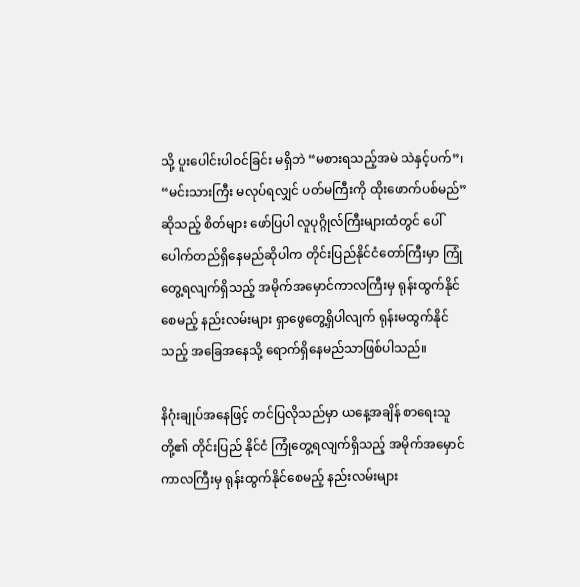သို့ ပူးပေါင်းပါဝင်ခြင်း မရှိဘဲ “မစားရသည့်အမဲ သဲနှင့်ပက်”၊ “မင်းသားကြီး မလုပ်ရလျှင် ပတ်မကြီးကို ထိုးဖောက်ပစ်မည်”ဆိုသည့် စိတ်များ ဖော်ပြပါ လူပုဂ္ဂိုလ်ကြီးများထံတွင် ပေါ်ပေါက်တည်ရှိနေမည်ဆိုပါက တိုင်းပြည်နိုင်ငံတော်ကြီးမှာ ကြုံတွေ့ရလျက်ရှိသည့် အမိုက်အမှောင်ကာလကြီးမှ ရုန်းထွက်နိုင်စေမည့် နည်းလမ်းများ ရှာဖွေတွေ့ရှိပါလျက် ရုန်းမထွက်နိုင်သည့် အခြေအနေသို့ ရောက်ရှိနေမည်သာဖြစ်ပါသည်။

နိဂုံးချုပ်အနေဖြင့် တင်ပြလိုသည်မှာ ယနေ့အချိန် စာရေးသူတို့၏ တိုင်းပြည် နိုင်ငံ ကြုံတွေ့ရလျက်ရှိသည့် အမိုက်အမှောင်ကာလကြီးမှ ရုန်းထွက်နိုင်စေမည့် နည်းလမ်းများ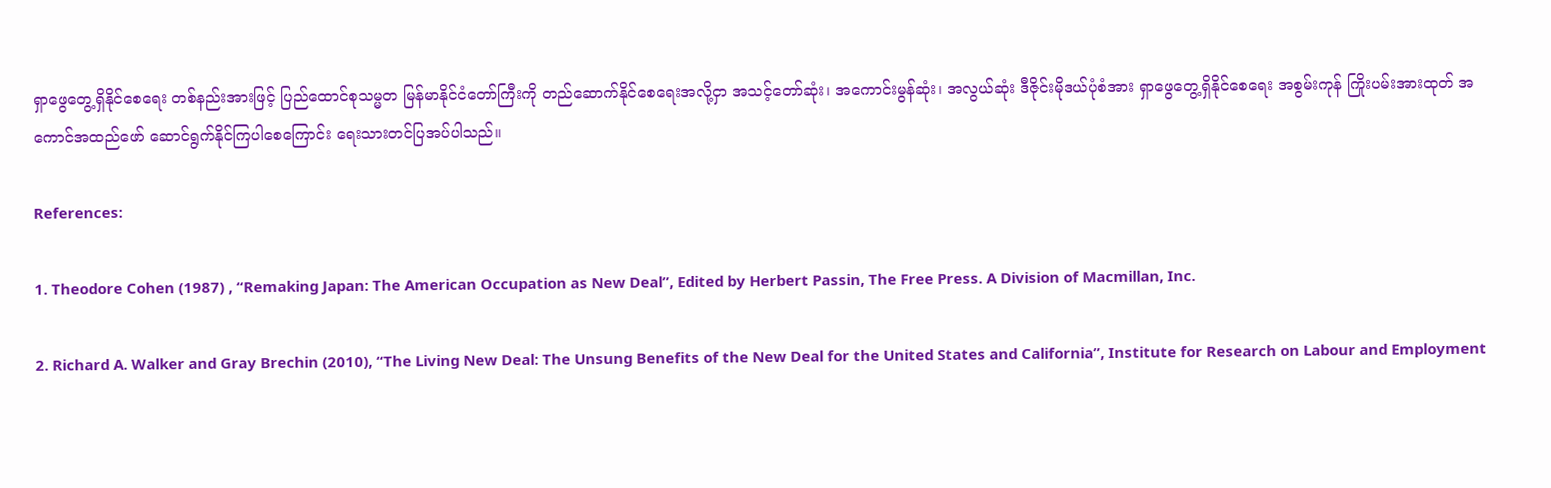ရှာဖွေတွေ့ရှိနိုင်စေရေး တစ်နည်းအားဖြင့် ပြည်ထောင်စုသမ္မတ မြန်မာနိုင်ငံတော်ကြီးကို တည်ဆောက်နိုင်စေရေးအလို့ငှာ အသင့်တော်ဆုံး၊ အကောင်းမွန်ဆုံး၊ အလွယ်ဆုံး ဒီဇိုင်းမိုဒယ်ပုံစံအား ရှာဖွေတွေ့ရှိနိုင်စေရေး အစွမ်းကုန် ကြိုးပမ်းအားထုတ် အကောင်အထည်ဖော် ဆောင်ရွက်နိုင်ကြပါစေကြောင်း ရေးသားတင်ပြအပ်ပါသည်။

References:

1. Theodore Cohen (1987) , “Remaking Japan: The American Occupation as New Deal”, Edited by Herbert Passin, The Free Press. A Division of Macmillan, Inc.

2. Richard A. Walker and Gray Brechin (2010), “The Living New Deal: The Unsung Benefits of the New Deal for the United States and California”, Institute for Research on Labour and Employment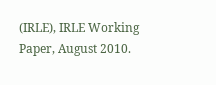(IRLE), IRLE Working Paper, August 2010.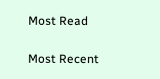Most Read

Most Recent